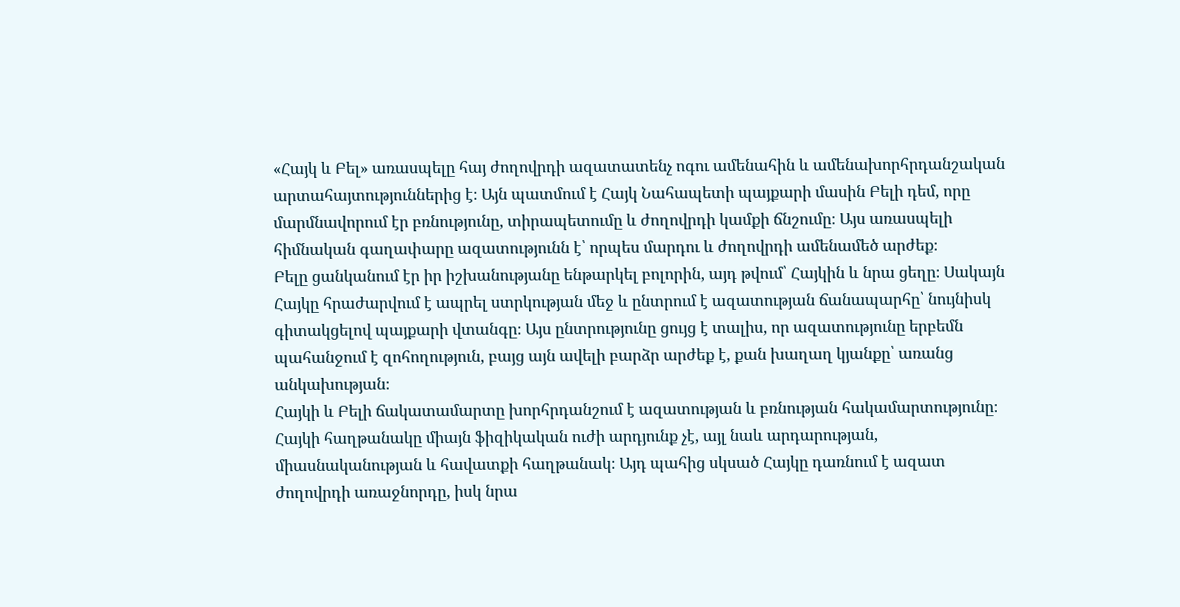«Հայկ և Բել» առասպելը հայ ժողովրդի ազատատենչ ոգու ամենահին և ամենախորհրդանշական արտահայտություններից է։ Այն պատմում է Հայկ Նահապետի պայքարի մասին Բելի դեմ, որը մարմնավորում էր բռնությունը, տիրապետումը և ժողովրդի կամքի ճնշումը։ Այս առասպելի հիմնական գաղափարը ազատությունն է՝ որպես մարդու և ժողովրդի ամենամեծ արժեք։
Բելը ցանկանում էր իր իշխանությանը ենթարկել բոլորին, այդ թվում՝ Հայկին և նրա ցեղը։ Սակայն Հայկը հրաժարվում է ապրել ստրկության մեջ և ընտրում է ազատության ճանապարհը՝ նույնիսկ գիտակցելով պայքարի վտանգը։ Այս ընտրությունը ցույց է տալիս, որ ազատությունը երբեմն պահանջում է զոհողություն, բայց այն ավելի բարձր արժեք է, քան խաղաղ կյանքը՝ առանց անկախության։
Հայկի և Բելի ճակատամարտը խորհրդանշում է ազատության և բռնության հակամարտությունը։ Հայկի հաղթանակը միայն ֆիզիկական ուժի արդյունք չէ, այլ նաև արդարության, միասնականության և հավատքի հաղթանակ։ Այդ պահից սկսած Հայկը դառնում է ազատ ժողովրդի առաջնորդը, իսկ նրա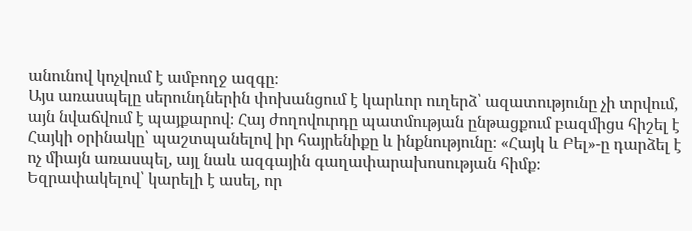անունով կոչվում է ամբողջ ազգը։
Այս առասպելը սերունդներին փոխանցում է կարևոր ուղերձ՝ ազատությունը չի տրվում, այն նվաճվում է պայքարով։ Հայ ժողովուրդը պատմության ընթացքում բազմիցս հիշել է Հայկի օրինակը՝ պաշտպանելով իր հայրենիքը և ինքնությունը։ «Հայկ և Բել»-ը դարձել է ոչ միայն առասպել, այլ նաև ազգային գաղափարախոսության հիմք։
Եզրափակելով՝ կարելի է ասել, որ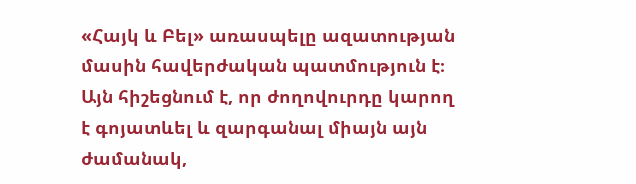«Հայկ և Բել» առասպելը ազատության մասին հավերժական պատմություն է։ Այն հիշեցնում է, որ ժողովուրդը կարող է գոյատևել և զարգանալ միայն այն ժամանակ,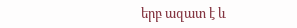երբ ազատ է և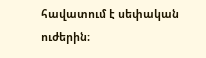հավատում է սեփական ուժերին։